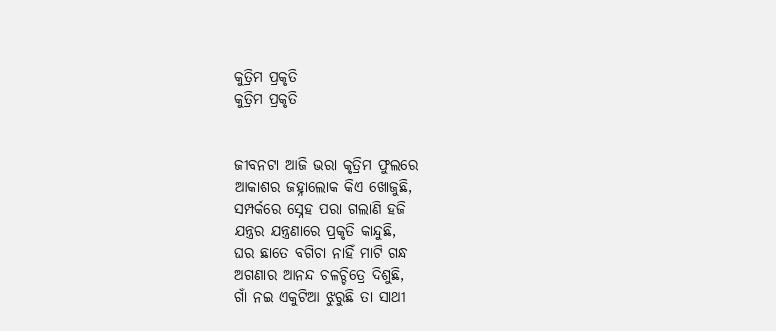କୁତ୍ରିମ ପ୍ରକୃତି
କୁତ୍ରିମ ପ୍ରକୃତି


ଜୀବନଟା ଆଜି ଭରା କୃତ୍ରିମ ଫୁଲରେ
ଆକାଶର ଜହ୍ନାଲୋକ କିଏ ଖୋଜୁଛି,
ସମ୍ପର୍କରେ ସ୍ନେହ ପରା ଗଲାଣି ହଜି
ଯନ୍ତ୍ରର ଯନ୍ତ୍ରଣାରେ ପ୍ରକୃତି କାନ୍ଦୁଛି,
ଘର ଛାତେ ବଗିଚା ନାହିଁ ମାଟି ଗନ୍ଧ
ଅଗଣାର ଆନନ୍ଦ ଚଳଚ୍ଚିତ୍ରେ ଦିଶୁଛି,
ଗାଁ ନଇ ଏକୁଟିଆ ଝୁରୁଛି ତା ସାଥୀ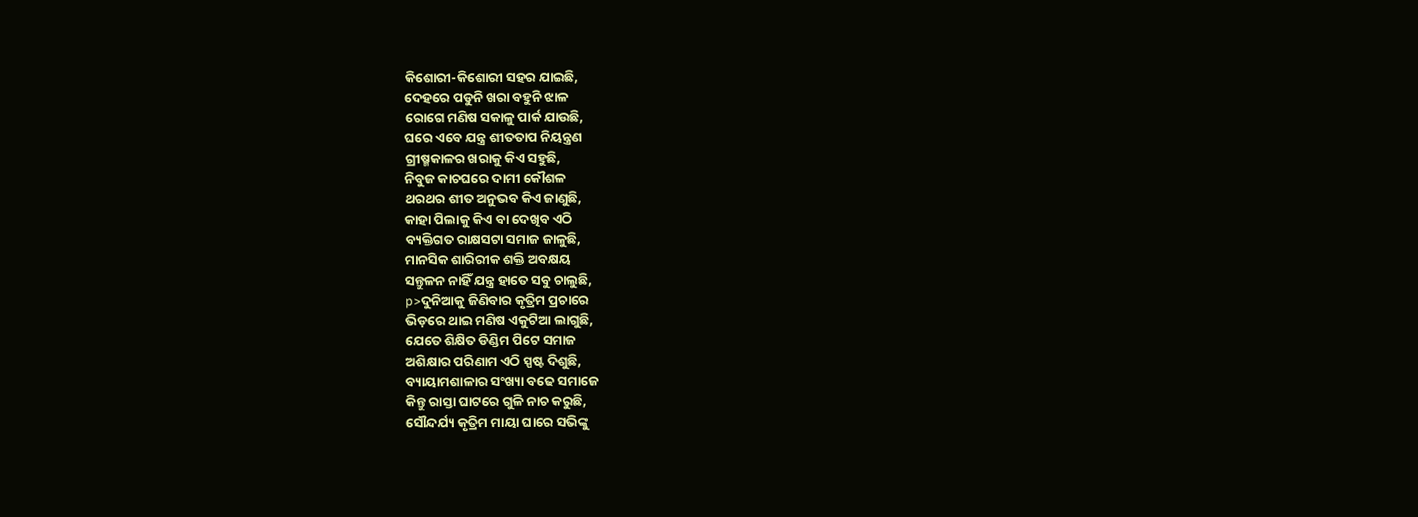କିଶୋରୀ-କିଶୋରୀ ସହର ଯାଇଛି,
ଦେହରେ ପଡୁନି ଖରା ବହୁନି ଝାଳ
ରୋଗେ ମଣିଷ ସକାଳୁ ପାର୍କ ଯାଉଛି,
ଘରେ ଏବେ ଯନ୍ତ୍ର ଶୀତତାପ ନିୟନ୍ତ୍ରଣ
ଗ୍ରୀଷ୍ମକାଳର ଖରାକୁ କିଏ ସହୁଛି,
ନିବୁଜ କାଚଘରେ ଦାମୀ କୌଶଳ
ଥରଥର ଶୀତ ଅନୁଭବ କିଏ ଜାଣୁଛି,
କାହା ପିଲାକୁ କିଏ ବା ଦେଖିବ ଏଠି
ବ୍ୟକ୍ତିଗତ ରାକ୍ଷସଟା ସମାଜ ଜାଳୁଛି,
ମାନସିକ ଶାରିରୀକ ଶକ୍ତି ଅବକ୍ଷୟ
ସନ୍ତୁଳନ ନାହିଁ ଯନ୍ତ୍ର ହାତେ ସବୁ ଚାଲୁଛି,
p>ଦୁନିଆକୁ ଜିଣିବାର କୃତ୍ରିମ ପ୍ରଚାରେ
ଭିଡ଼ରେ ଥାଇ ମଣିଷ ଏକୁଟିଆ ଲାଗୁଛି,
ଯେତେ ଶିକ୍ଷିତ ଡିଣ୍ଡିମ ପିଟେ ସମାଜ
ଅଶିକ୍ଷାର ପରିଣାମ ଏଠି ସ୍ପଷ୍ଟ ଦିଶୁଛି,
ବ୍ୟାୟାମଶାଳାର ସଂଖ୍ୟା ବଢେ ସମାଜେ
କିନ୍ତୁ ରାସ୍ତା ଘାଟରେ ଗୁଳି ନାଚ କରୁଛି,
ସୌନ୍ଦର୍ଯ୍ୟ କୃତ୍ରିମ ମାୟା ଘାରେ ସଭିଙ୍କୁ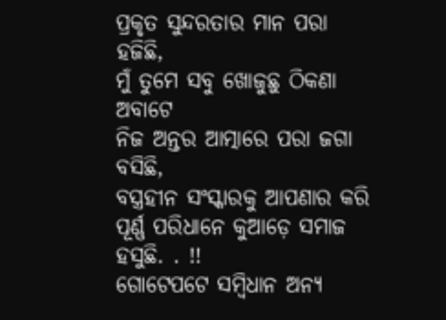ପ୍ରକୃତ ସୁନ୍ଦରତାର ମାନ ପରା ହଜିଛି,
ମୁଁ ତୁମେ ସବୁ ଖୋଜୁଛୁ ଠିକଣା ଅବାଟେ
ନିଜ ଅନ୍ତର ଆତ୍ମାରେ ପରା ଜଗା ବସିଛି,
ବସ୍ତ୍ରହୀନ ସଂସ୍କାରକୁ ଆପଣାର କରି
ପୂର୍ଣ୍ଣ ପରିଧାନେ କୁଆଡ଼େ ସମାଜ ହସୁଛି. . !!
ଗୋଟେପଟେ ସମ୍ବିଧାନ ଅନ୍ୟ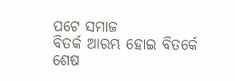ପଟେ ସମାଜ
ବିତର୍କ ଆରମ୍ଭ ହୋଇ ବିତର୍କେ ଶେଷ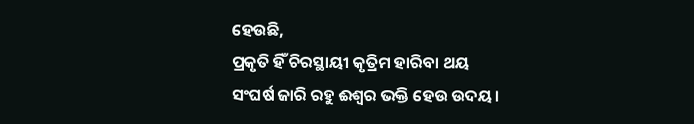ହେଉଛି,
ପ୍ରକୃତି ହିଁ ଚିରସ୍ଥାୟୀ କୃତ୍ରିମ ହାରିବା ଥୟ
ସଂଘର୍ଷ ଜାରି ରହୁ ଈଶ୍ୱର ଭକ୍ତି ହେଉ ଉଦୟ।